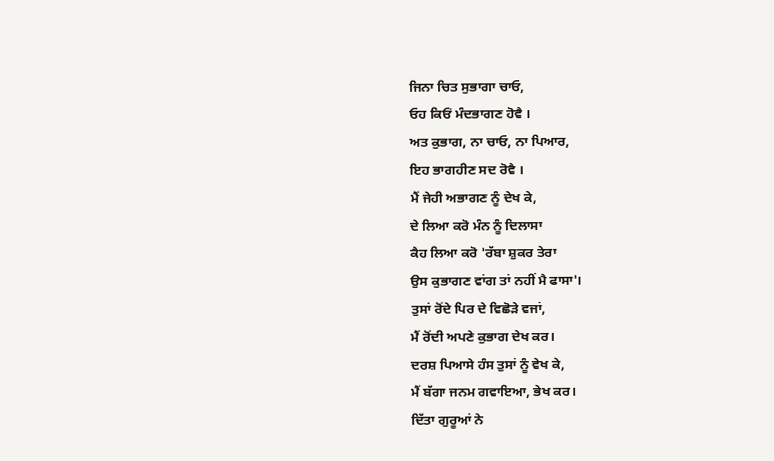ਜਿਨਾ ਚਿਤ ਸੁਭਾਗਾ ਚਾਓ,
ਓਹ ਕਿਓਂ ਮੰਦਭਾਗਣ ਹੋਵੈ ।
ਅਤ ਕੁਭਾਗ, ਨਾ ਚਾਓ, ਨਾ ਪਿਆਰ,
ਇਹ ਭਾਗਹੀਣ ਸਦ ਰੋਵੈ ।
ਮੈਂ ਜੇਹੀ ਅਭਾਗਣ ਨੂੰ ਦੇਖ ਕੇ,
ਦੇ ਲਿਆ ਕਰੋ ਮੰਨ ਨੂੰ ਦਿਲਾਸਾ
ਕੈਹ ਲਿਆ ਕਰੋ 'ਰੱਬਾ ਸ਼ੁਕਰ ਤੇਰਾ
ਉਸ ਕੁਭਾਗਣ ਵਾਂਗ ਤਾਂ ਨਹੀਂ ਮੈ ਫਾਸਾ'।
ਤੁਸਾਂ ਰੋਂਦੇ ਪਿਰ ਦੇ ਵਿਛੋੜੇ ਵਜਾਂ,
ਮੈਂ ਰੋਂਦੀ ਅਪਣੇ ਕੁਭਾਗ ਦੇਖ ਕਰ।
ਦਰਸ਼ ਪਿਆਸੇ ਹੰਸ ਤੁਸਾਂ ਨੂੰ ਵੇਖ ਕੇ,
ਮੈਂ ਬੱਗਾ ਜਨਮ ਗਵਾਇਆ, ਭੇਖ ਕਰ।
ਦਿੱਤਾ ਗੁਰੂਆਂ ਨੇ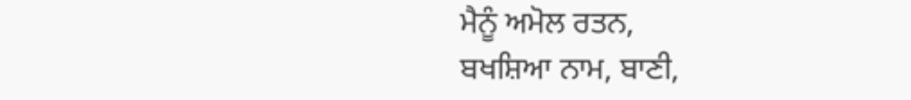ਮੈਨੂੰ ਅਮੋਲ ਰਤਨ,
ਬਖਸ਼ਿਆ ਨਾਮ, ਬਾਣੀ,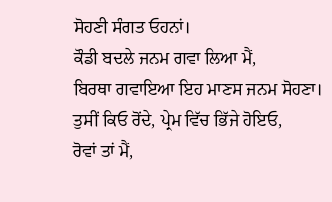ਸੋਹਣੀ ਸੰਗਤ ਓਹਨਾਂ।
ਕੌਡੀ ਬਦਲੇ ਜਨਮ ਗਵਾ ਲਿਆ ਮੈਂ,
ਬਿਰਥਾ ਗਵਾਇਆ ਇਹ ਮਾਣਸ ਜਨਮ ਸੋਹਣਾ।
ਤੁਸੀਂ ਕਿਓ ਰੋਂਦੇ, ਪ੍ਰੇਮ ਵਿੱਚ ਭਿੱਜੇ ਹੋਇਓ,
ਰੋਵਾਂ ਤਾਂ ਮੈਂ,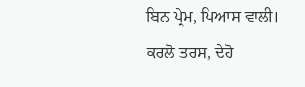ਬਿਨ ਪ੍ਰੇਮ, ਪਿਆਸ ਵਾਲੀ।
ਕਰਲੋ ਤਰਸ, ਦੇਹੋ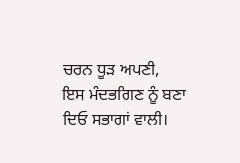ਚਰਨ ਧੂੜ ਅਪਣੀ,
ਇਸ ਮੰਦਭਗਿਣ ਨੂੰ ਬਣਾ ਦਿਓ ਸਭਾਗਾਂ ਵਾਲੀ।